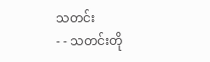သတင်း
- - သတင်းတို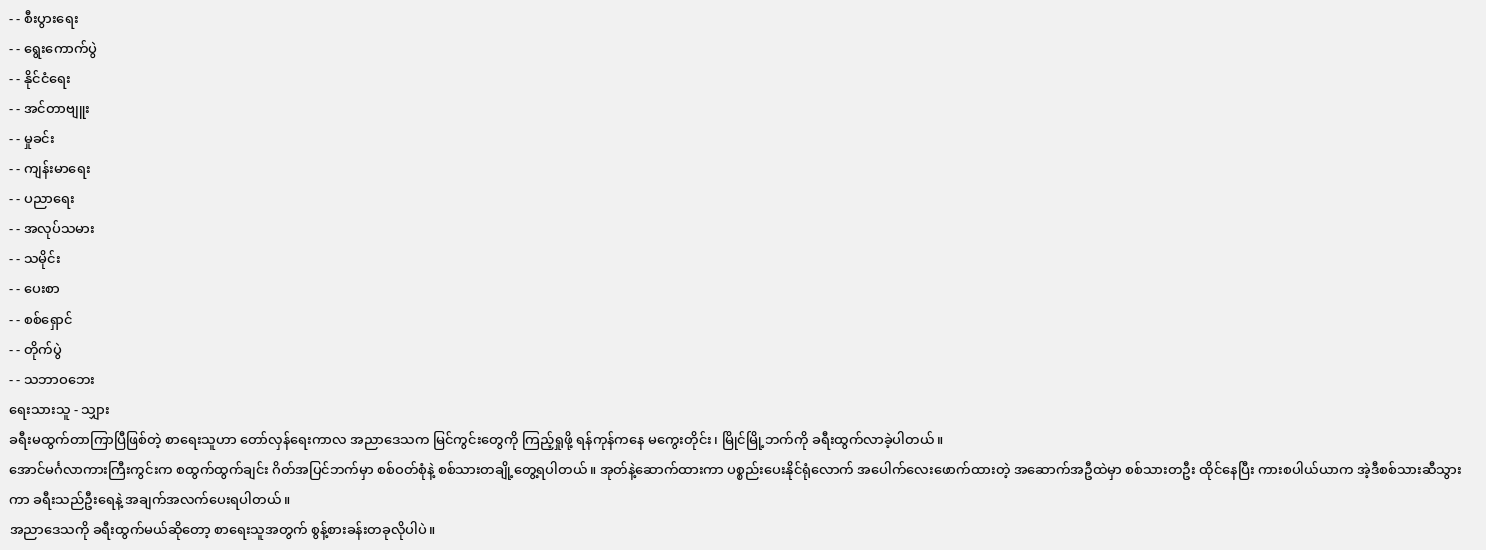- - စီးပွားရေး
- - ရွေးကောက်ပွဲ
- - နိုင်ငံရေး
- - အင်တာဗျူး
- - မှုခင်း
- - ကျန်းမာရေး
- - ပညာရေး
- - အလုပ်သမား
- - သမိုင်း
- - ပေးစာ
- - စစ်ရှောင်
- - တိုက်ပွဲ
- - သဘာဝဘေး
ရေးသားသူ - သျှား
ခရီးမထွက်တာကြာပြီဖြစ်တဲ့ စာရေးသူဟာ တော်လှန်ရေးကာလ အညာဒေသက မြင်ကွင်းတွေကို ကြည့်ရှုဖို့ ရန်ကုန်ကနေ မကွေးတိုင်း၊ မြိုင်မြို့ဘက်ကို ခရီးထွက်လာခဲ့ပါတယ်။
အောင်မင်္ဂလာကားကြီးကွင်းက စထွက်ထွက်ချင်း ဂိတ်အပြင်ဘက်မှာ စစ်ဝတ်စုံနဲ့ စစ်သားတချို့တွေ့ရပါတယ်။ အုတ်နဲ့ဆောက်ထားကာ ပစ္စည်းပေးနိုင်ရုံလောက် အပေါက်လေးဖောက်ထားတဲ့ အဆောက်အဦထဲမှာ စစ်သားတဦး ထိုင်နေပြီး ကားစပါယ်ယာက အဲ့ဒီစစ်သားဆီသွားကာ ခရီးသည်ဦးရေနဲ့ အချက်အလက်ပေးရပါတယ်။
အညာဒေသကို ခရီးထွက်မယ်ဆိုတော့ စာရေးသူအတွက် စွန့်စားခန်းတခုလိုပါပဲ။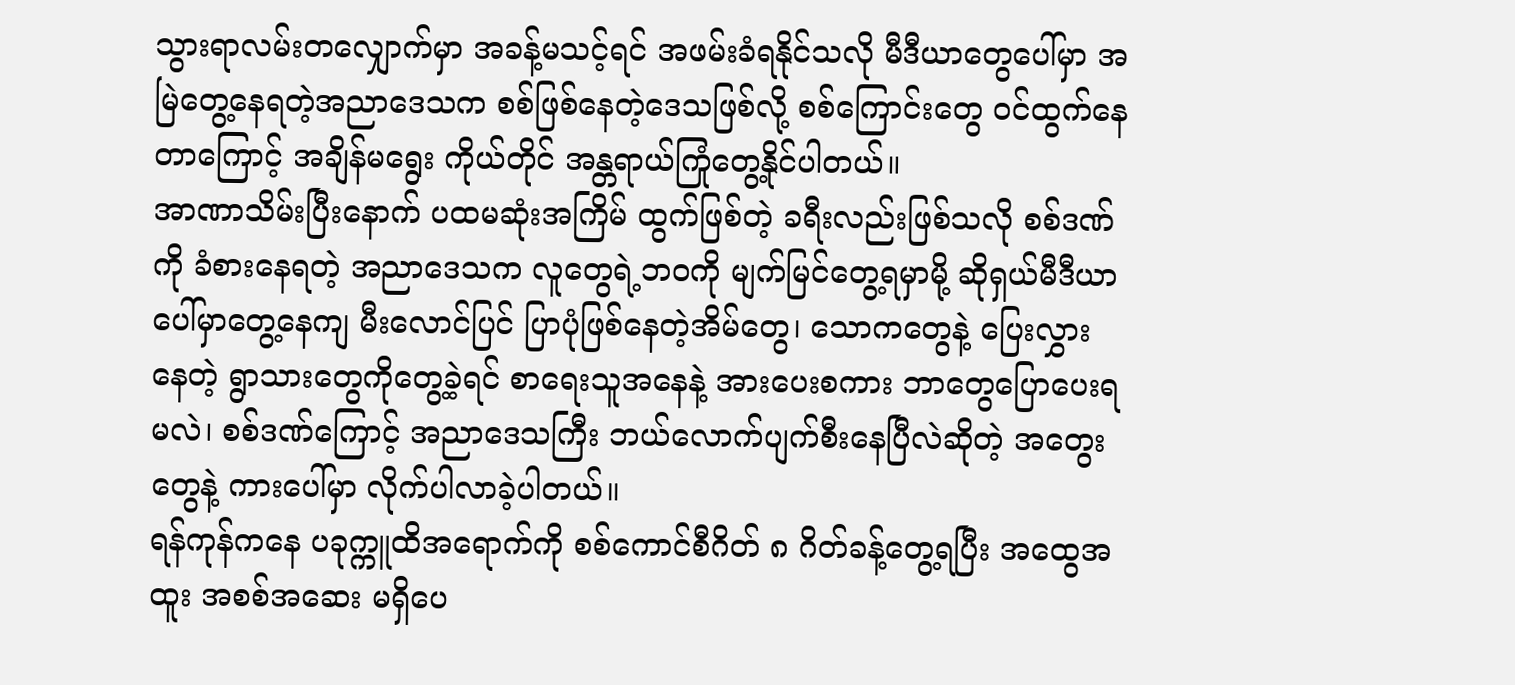သွားရာလမ်းတလျှောက်မှာ အခန့်မသင့်ရင် အဖမ်းခံရနိုင်သလို မီဒီယာတွေပေါ်မှာ အမြဲတွေ့နေရတဲ့အညာဒေသက စစ်ဖြစ်နေတဲ့ဒေသဖြစ်လို့ စစ်ကြောင်းတွေ ဝင်ထွက်နေတာကြောင့် အချိန်မရွေး ကိုယ်တိုင် အန္တရာယ်ကြုံတွေ့နိုင်ပါတယ်။
အာဏာသိမ်းပြီးနောက် ပထမဆုံးအကြိမ် ထွက်ဖြစ်တဲ့ ခရီးလည်းဖြစ်သလို စစ်ဒဏ်ကို ခံစားနေရတဲ့ အညာဒေသက လူတွေရဲ့ဘဝကို မျက်မြင်တွေ့ရမှာမို့ ဆိုရှယ်မီဒီယာပေါ်မှာတွေ့နေကျ မီးလောင်ပြင် ပြာပုံဖြစ်နေတဲ့အိမ်တွေ၊ သောကတွေနဲ့ ပြေးလွှားနေတဲ့ ရွာသားတွေကိုတွေ့ခဲ့ရင် စာရေးသူအနေနဲ့ အားပေးစကား ဘာတွေပြောပေးရမလဲ၊ စစ်ဒဏ်ကြောင့် အညာဒေသကြီး ဘယ်လောက်ပျက်စီးနေပြီလဲဆိုတဲ့ အတွေးတွေနဲ့ ကားပေါ်မှာ လိုက်ပါလာခဲ့ပါတယ်။
ရန်ကုန်ကနေ ပခုက္ကူထိအရောက်ကို စစ်ကောင်စီဂိတ် ၈ ဂိတ်ခန့်တွေ့ရပြီး အထွေအထူး အစစ်အဆေး မရှိပေ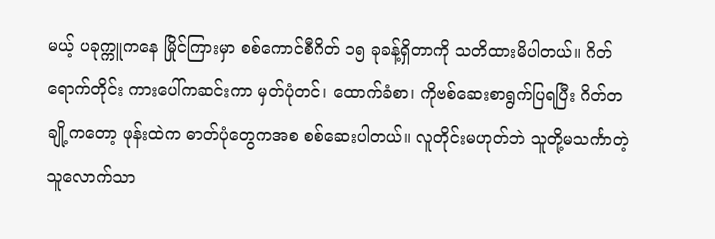မယ့် ပခုက္ကူကနေ မြိုင်ကြားမှာ စစ်ကောင်စီဂိတ် ၁၅ ခုခန့်ရှိတာကို သတိထားမိပါတယ်။ ဂိတ်ရောက်တိုင်း ကားပေါ်ကဆင်းကာ မှတ်ပုံတင်၊ ထောက်ခံစာ၊ ကိုဗစ်ဆေးစာရွက်ပြရပြီး ဂိတ်တချို့ကတော့ ဖုန်းထဲက ဓာတ်ပုံတွေကအစ စစ်ဆေးပါတယ်။ လူတိုင်းမဟုတ်ဘဲ သူတို့မသင်္ကာတဲ့သူလောက်သာ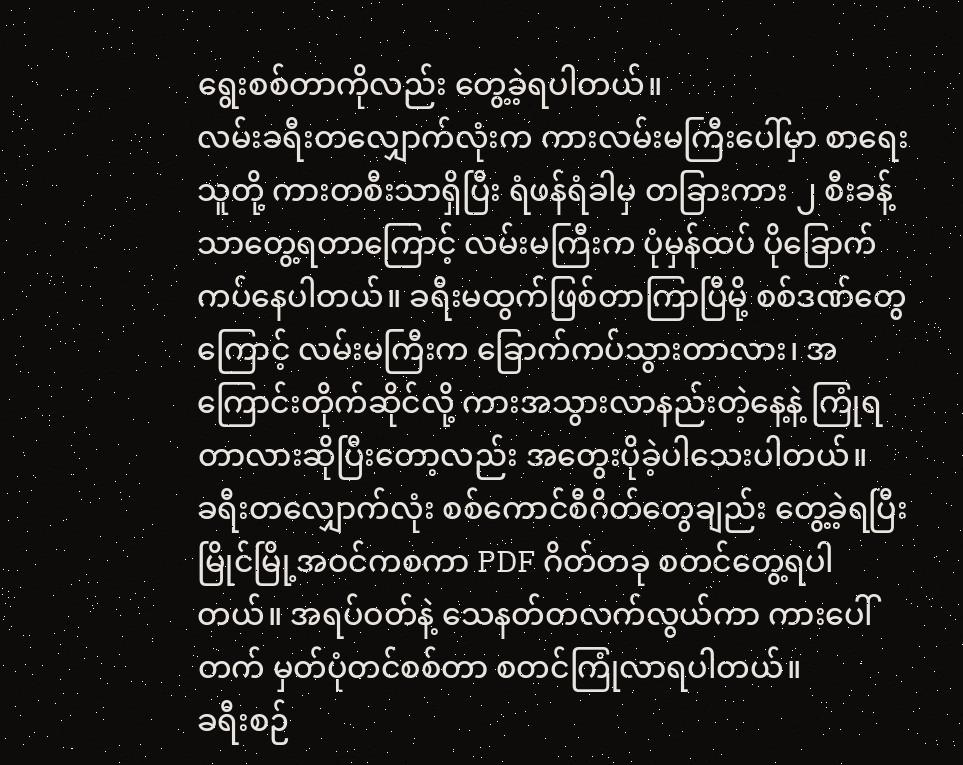ရွေးစစ်တာကိုလည်း တွေ့ခဲ့ရပါတယ်။
လမ်းခရီးတလျှောက်လုံးက ကားလမ်းမကြီးပေါ်မှာ စာရေးသူတို့ ကားတစီးသာရှိပြီး ရံဖန်ရံခါမှ တခြားကား ၂ စီးခန့်သာတွေ့ရတာကြောင့် လမ်းမကြီးက ပုံမှန်ထပ် ပိုခြောက်ကပ်နေပါတယ်။ ခရီးမထွက်ဖြစ်တာကြာပြီမို့ စစ်ဒဏ်တွေကြောင့် လမ်းမကြီးက ခြောက်ကပ်သွားတာလား၊ အကြောင်းတိုက်ဆိုင်လို့ ကားအသွားလာနည်းတဲ့နေ့နဲ့ ကြုံရတာလားဆိုပြီးတော့လည်း အတွေးပိုခဲ့ပါသေးပါတယ်။
ခရီးတလျှောက်လုံး စစ်ကောင်စီဂိတ်တွေချည်း တွေ့ခဲ့ရပြီး မြိုင်မြို့အဝင်ကစကာ PDF ဂိတ်တခု စတင်တွေ့ရပါတယ်။ အရပ်ဝတ်နဲ့ သေနတ်တလက်လွယ်ကာ ကားပေါ်တက် မှတ်ပုံတင်စစ်တာ စတင်ကြုံလာရပါတယ်။
ခရီးစဉ်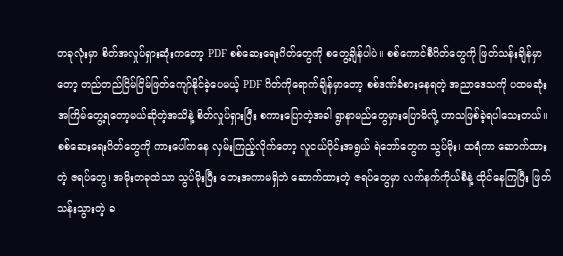တခုလုံးမှာ စိတ်အလှုပ်ရှားဆုံးကတော့ PDF စစ်ဆေးရေးဂိတ်တွေကို စတွေ့ချိန်ပါပဲ။ စစ်ကောင်စီဂိတ်တွေကို ဖြတ်သန်းချိန်မှာတော့ တည်တည်ငြိမ်ငြိမ်ဖြတ်ကျော်နိုင်ခဲ့ပေမယ့် PDF ဂိတ်ကိုရောက်ချိန်မှာတော့ စစ်ဒဏ်ခံစားနေရတဲ့ အညာဒေသကို ပထမဆုံးအကြိမ်တွေ့ရတော့မယ်ဆိုတဲ့အသိနဲ့ စိတ်လှုပ်ရှားပြီး စကားပြောတဲ့အခါ ရွာနာမည်တွေမှားပြောမိလို့ ဟာသဖြစ်ခဲ့ရပါသေးတယ်။
စစ်ဆေးရေးဂိတ်တွေကို ကားပေါ်ကနေ လှမ်းကြည့်လိုက်တော့ လူငယ်ပိုင်းအရွယ် ရဲဘော်တွေက သွပ်မိုး၊ ထရံကာ ဆောက်ထားတဲ့ ဇရပ်တွေ၊ အမိုးတခုထဲသာ သွပ်မိုးပြီး ဘေးအကာမရှိဘဲ ဆောက်ထားတဲ့ ဇရပ်တွေမှာ လက်နက်ကိုယ်စီနဲ့ ထိုင်နေကြပြီး ဖြတ်သန်းသွားတဲ့ ခ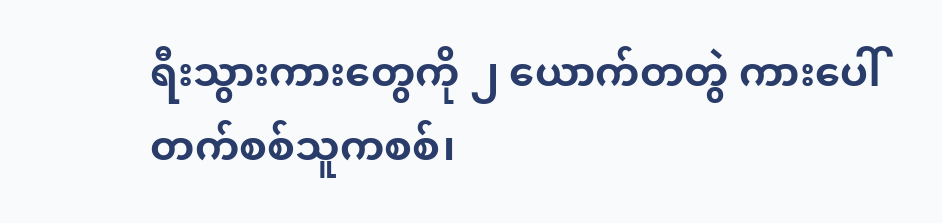ရီးသွားကားတွေကို ၂ ယောက်တတွဲ ကားပေါ် တက်စစ်သူကစစ်၊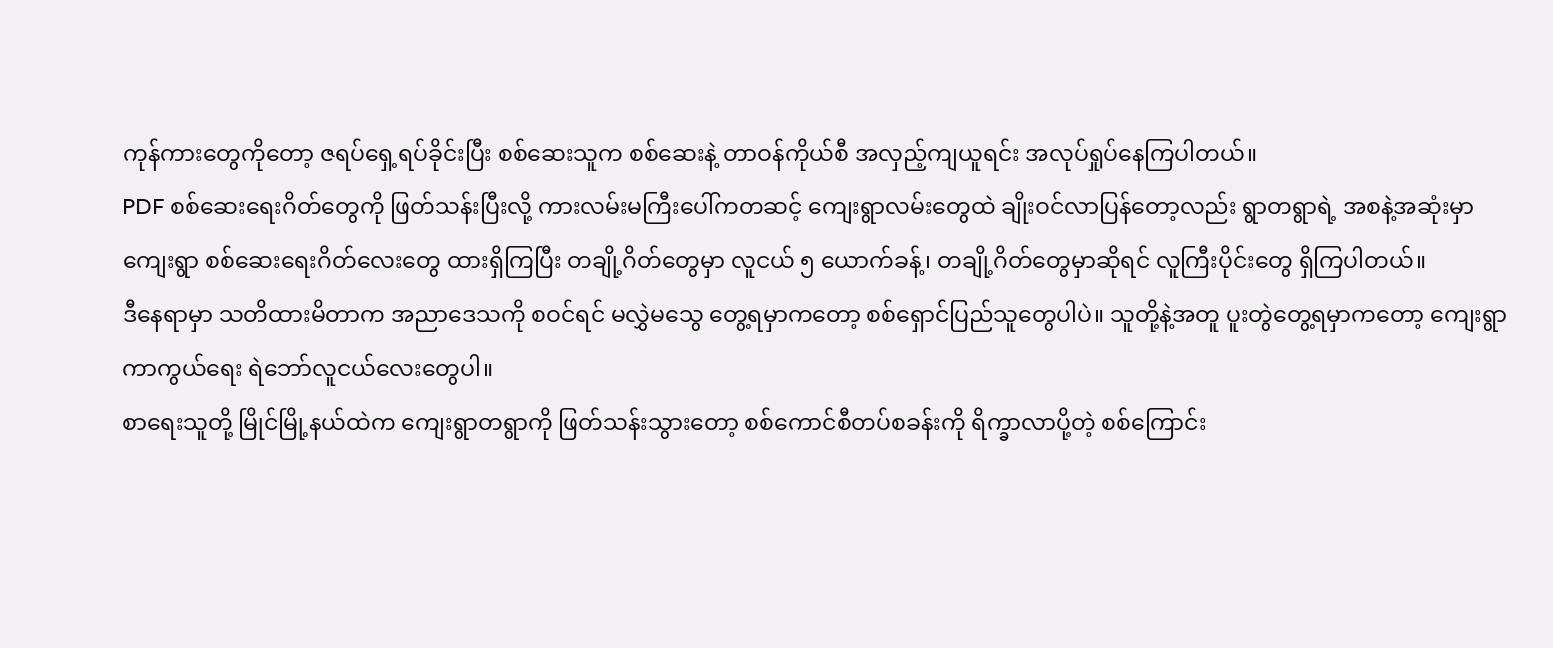ကုန်ကားတွေကိုတော့ ဇရပ်ရှေ့ရပ်ခိုင်းပြီး စစ်ဆေးသူက စစ်ဆေးနဲ့ တာဝန်ကိုယ်စီ အလှည့်ကျယူရင်း အလုပ်ရှုပ်နေကြပါတယ်။
PDF စစ်ဆေးရေးဂိတ်တွေကို ဖြတ်သန်းပြီးလို့ ကားလမ်းမကြီးပေါ်ကတဆင့် ကျေးရွာလမ်းတွေထဲ ချိုးဝင်လာပြန်တော့လည်း ရွာတရွာရဲ့ အစနဲ့အဆုံးမှာ ကျေးရွာ စစ်ဆေးရေးဂိတ်လေးတွေ ထားရှိကြပြီး တချို့ဂိတ်တွေမှာ လူငယ် ၅ ယောက်ခန့်၊ တချို့ဂိတ်တွေမှာဆိုရင် လူကြီးပိုင်းတွေ ရှိကြပါတယ်။
ဒီနေရာမှာ သတိထားမိတာက အညာဒေသကို စဝင်ရင် မလွှဲမသွေ တွေ့ရမှာကတော့ စစ်ရှောင်ပြည်သူတွေပါပဲ။ သူတို့နဲ့အတူ ပူးတွဲတွေ့ရမှာကတော့ ကျေးရွာကာကွယ်ရေး ရဲဘော်လူငယ်လေးတွေပါ။
စာရေးသူတို့ မြိုင်မြို့နယ်ထဲက ကျေးရွာတရွာကို ဖြတ်သန်းသွားတော့ စစ်ကောင်စီတပ်စခန်းကို ရိက္ခာလာပို့တဲ့ စစ်ကြောင်း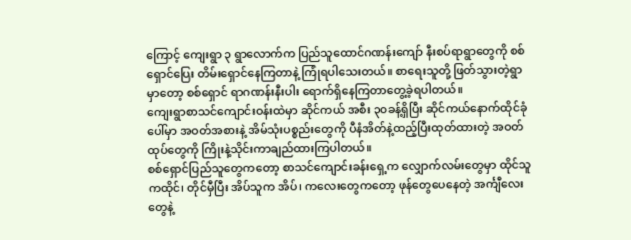ကြောင့် ကျေးရွာ ၃ ရွာလောက်က ပြည်သူထောင်ဂဏန်းကျော် နီးစပ်ရာရွာတွေကို စစ်ရှောင်ပြေး တိမ်းရှောင်နေကြတာနဲ့ ကြုံရပါသေးတယ်။ စာရေးသူတို့ ဖြတ်သွားတဲ့ရွာမှာတော့ စစ်ရှောင် ရာဂဏန်းနီးပါး ရောက်ရှိနေကြတာတွေ့ခဲ့ရပါတယ်။
ကျေးရွာစာသင်ကျောင်းဝန်းထဲမှာ ဆိုင်ကယ် အစီး ၃၀ခန့်ရှိပြီး ဆိုင်ကယ်နောက်ထိုင်ခုံပေါ်မှာ အဝတ်အစားနဲ့ အိမ်သုံးပစ္စည်းတွေကို ပီနံအိတ်နဲ့ထည့်ပြီးထုတ်ထားတဲ့ အဝတ်ထုပ်တွေကို ကြိုးနဲ့သိုင်းကာချည်ထားကြပါတယ်။
စစ်ရှောင်ပြည်သူတွေကတော့ စာသင်ကျောင်းခန်းရှေ့က လျှောက်လမ်းတွေမှာ ထိုင်သူကထိုင်၊ တိုင်မှီပြီး အိပ်သူက အိပ်၊ ကလေးတွေကတော့ ဖုန်တွေပေနေတဲ့ အင်္ကျီလေးတွေနဲ့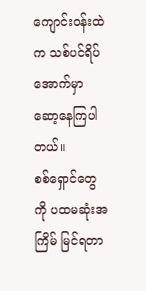ကျောင်းဝန်းထဲက သစ်ပင်ရိပ်အောက်မှာ ဆော့နေကြပါတယ်။
စစ်ရှောင်တွေကို ပထမဆုံးအကြိမ် မြင်ရတာ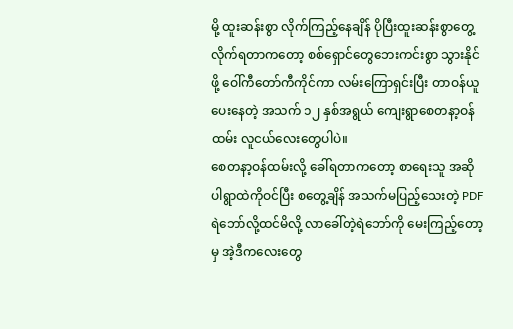မို့ ထူးဆန်းစွာ လိုက်ကြည့်နေချိန် ပိုပြီးထူးဆန်းစွာတွေ့လိုက်ရတာကတော့ စစ်ရှောင်တွေဘေးကင်းစွာ သွားနိုင်ဖို့ ဝေါ်ကီတော်ကီကိုင်ကာ လမ်းကြောရှင်းပြီး တာဝန်ယူပေးနေတဲ့ အသက် ၁၂ နှစ်အရွယ် ကျေးရွာစေတနာ့ဝန်ထမ်း လူငယ်လေးတွေပါပဲ။
စေတနာ့ဝန်ထမ်းလို့ ခေါ်ရတာကတော့ စာရေးသူ အဆိုပါရွာထဲကိုဝင်ပြီး စတွေ့ချိန် အသက်မပြည့်သေးတဲ့ PDF ရဲဘော်လို့ထင်မိလို့ လာခေါ်တဲ့ရဲဘော်ကို မေးကြည့်တော့မှ အဲ့ဒီကလေးတွေ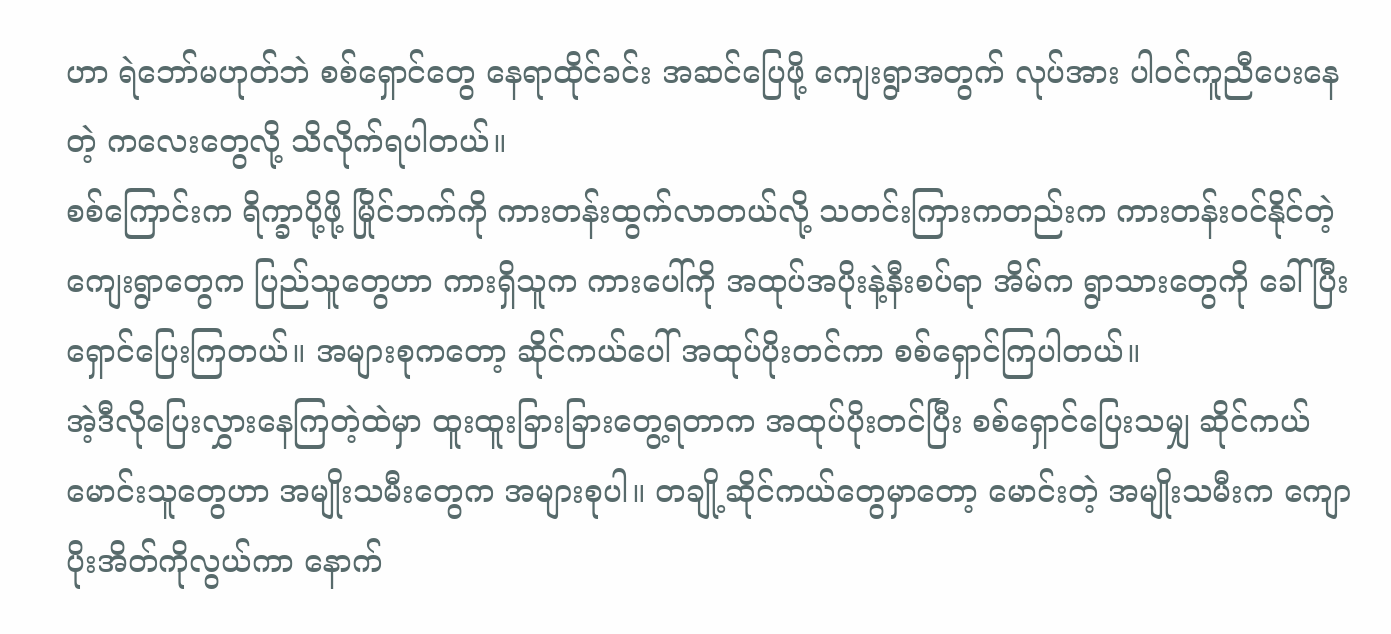ဟာ ရဲဘော်မဟုတ်ဘဲ စစ်ရှောင်တွေ နေရာထိုင်ခင်း အဆင်ပြေဖို့ ကျေးရွာအတွက် လုပ်အား ပါဝင်ကူညီပေးနေတဲ့ ကလေးတွေလို့ သိလိုက်ရပါတယ်။
စစ်ကြောင်းက ရိက္ခာပို့ဖို့ မြိုင်ဘက်ကို ကားတန်းထွက်လာတယ်လို့ သတင်းကြားကတည်းက ကားတန်းဝင်နိုင်တဲ့ ကျေးရွာတွေက ပြည်သူတွေဟာ ကားရှိသူက ကားပေါ်ကို အထုပ်အပိုးနဲ့နီးစပ်ရာ အိမ်က ရွာသားတွေကို ခေါ်ပြီး ရှောင်ပြေးကြတယ်။ အများစုကတော့ ဆိုင်ကယ်ပေါ် အထုပ်ပိုးတင်ကာ စစ်ရှောင်ကြပါတယ်။
အဲ့ဒီလိုပြေးလွှားနေကြတဲ့ထဲမှာ ထူးထူးခြားခြားတွေ့ရတာက အထုပ်ပိုးတင်ပြီး စစ်ရှောင်ပြေးသမျှ ဆိုင်ကယ် မောင်းသူတွေဟာ အမျိုးသမီးတွေက အများစုပါ။ တချို့ဆိုင်ကယ်တွေမှာတော့ မောင်းတဲ့ အမျိုးသမီးက ကျောပိုးအိတ်ကိုလွယ်ကာ နောက်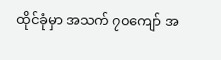ထိုင်ခုံမှာ အသက် ၇၀ကျော် အ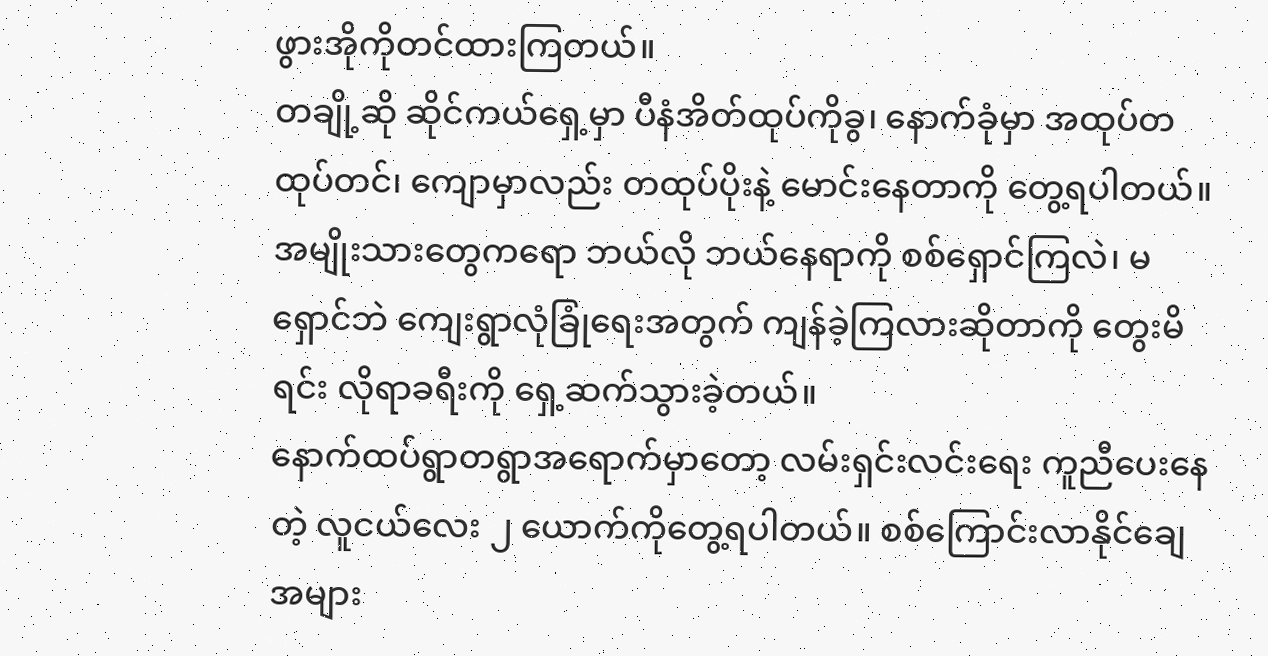ဖွားအိုကိုတင်ထားကြတယ်။
တချို့ဆို ဆိုင်ကယ်ရှေ့မှာ ပီနံအိတ်ထုပ်ကိုခွ၊ နောက်ခုံမှာ အထုပ်တထုပ်တင်၊ ကျောမှာလည်း တထုပ်ပိုးနဲ့ မောင်းနေတာကို တွေ့ရပါတယ်။
အမျိုးသားတွေကရော ဘယ်လို ဘယ်နေရာကို စစ်ရှောင်ကြလဲ၊ မရှောင်ဘဲ ကျေးရွာလုံခြုံရေးအတွက် ကျန်ခဲ့ကြလားဆိုတာကို တွေးမိရင်း လိုရာခရီးကို ရှေ့ဆက်သွားခဲ့တယ်။
နောက်ထပ်ရွာတရွာအရောက်မှာတော့ လမ်းရှင်းလင်းရေး ကူညီပေးနေတဲ့ လူငယ်လေး ၂ ယောက်ကိုတွေ့ရပါတယ်။ စစ်ကြောင်းလာနိုင်ချေ အများ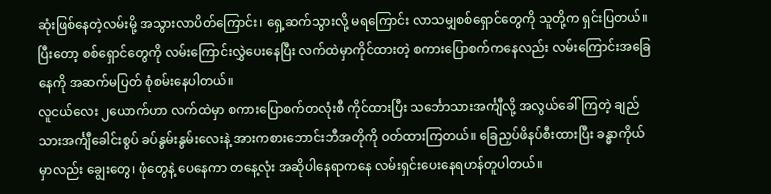ဆုံးဖြစ်နေတဲ့လမ်းမို့ အသွားလာပိတ်ကြောင်း၊ ရှေ့ဆက်သွားလို့ မရကြောင်း လာသမျှစစ်ရှောင်တွေကို သူတို့က ရှင်းပြတယ်။ ပြီးတော့ စစ်ရှောင်တွေကို လမ်းကြောင်းလွှဲပေးနေပြီး လက်ထဲမှာကိုင်ထားတဲ့ စကားပြောစက်ကနေလည်း လမ်းကြောင်းအခြေနေကို အဆက်မပြတ် စုံစမ်းနေပါတယ်။
လူငယ်လေး ၂ယောက်ဟာ လက်ထဲမှာ စကားပြောစက်တလုံးစီ ကိုင်ထားပြီး သင်္ဘောသားအင်္ကျီလို့ အလွယ်ခေါ်ကြတဲ့ ချည်သားအင်္ကျီခေါင်းစွပ် ခပ်နွမ်းနွမ်းလေးနဲ့ အားကစားဘောင်းဘီအတိုကို ဝတ်ထားကြတယ်။ ခြေညှပ်ဖိနပ်စီးထားပြီး ခန္ဓာကိုယ်မှာလည်း ချွေးတွေ၊ ဖုံတွေနဲ့ ပေနေကာ တနေ့လုံး အဆိုပါနေရာကနေ လမ်းရှင်းပေးနေရဟန်တူပါတယ်။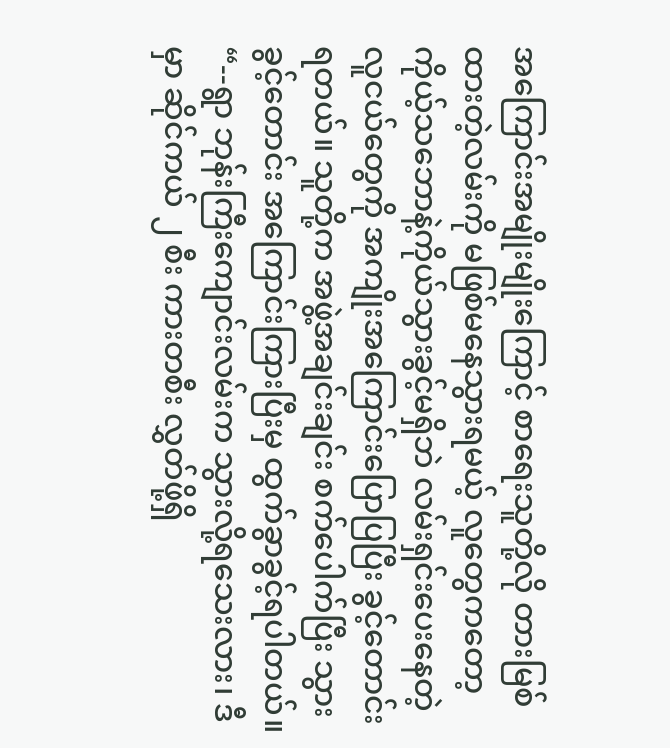အကြောင်းအမျိုးမျိုးကြောင့် စာရေးသူတို့လို တားမြစ်ထားတဲ့လမ်းကို မဖြစ်မနေသွားရမယ့် လူတွေကတော့ ကိုယ့်သဘောနဲ့ကိုယ်သွားခွင့်မရှိဘဲ လမ်းရှင်းပေးနေတဲ့ လူငယ်တွေကို အကျိုးအကြောင်းပြောပြပြီး ခွင့်တောင်းရတယ်။ သူတို့က အဖွဲ့အချင်းချင်း စက်ပေါက်ပြီး သွားခွင့်တောင်း အကြောင်းကြားပြီးမှ ထွက်ခွာခွင့်ရပါတယ်။
“--ရွာ ဘုန်းကြီးကျောင်းလမ်းက သွားလို့ရသေးလား၊ ဒီမှာ ဆိုင်ကယ် ၂ စီး ကားတစီး လွှတ်ဖို့ရှိ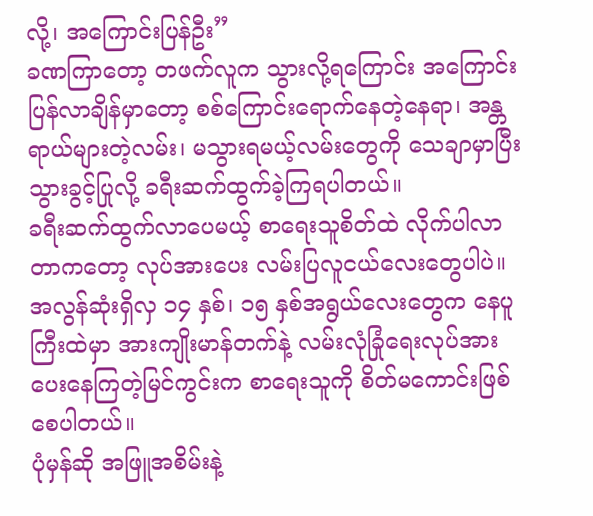လို့၊ အကြောင်းပြန်ဦး”
ခဏကြာတော့ တဖက်လူက သွားလို့ရကြောင်း အကြောင်းပြန်လာချိန်မှာတော့ စစ်ကြောင်းရောက်နေတဲ့နေရာ၊ အန္တရာယ်များတဲ့လမ်း၊ မသွားရမယ့်လမ်းတွေကို သေချာမှာပြီး သွားခွင့်ပြုလို့ ခရီးဆက်ထွက်ခဲ့ကြရပါတယ်။
ခရီးဆက်ထွက်လာပေမယ့် စာရေးသူစိတ်ထဲ လိုက်ပါလာတာကတော့ လုပ်အားပေး လမ်းပြလူငယ်လေးတွေပါပဲ။ အလွန်ဆုံးရှိလှ ၁၄ နှစ်၊ ၁၅ နှစ်အရွယ်လေးတွေက နေပူကြီးထဲမှာ အားကျိုးမာန်တက်နဲ့ လမ်းလုံခြုံရေးလုပ်အားပေးနေကြတဲ့မြင်ကွင်းက စာရေးသူကို စိတ်မကောင်းဖြစ်စေပါတယ်။
ပုံမှန်ဆို အဖြူအစိမ်းနဲ့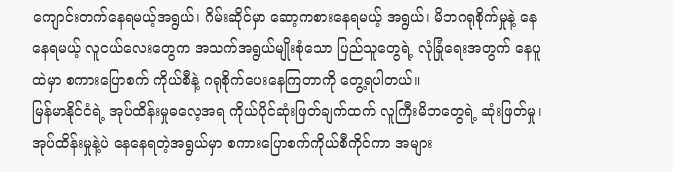ကျောင်းတက်နေရမယ့်အရွယ်၊ ဂိမ်းဆိုင်မှာ ဆော့ကစားနေရမယ့် အရွယ်၊ မိဘဂရုစိုက်မှုနဲ့ နေနေရမယ့် လူငယ်လေးတွေက အသက်အရွယ်မျိုးစုံသော ပြည်သူတွေရဲ့ လုံခြုံရေးအတွက် နေပူထဲမှာ စကားပြောစက် ကိုယ်စီနဲ့ ဂရုစိုက်ပေးနေကြတာကို တွေ့ရပါတယ်။
မြန်မာနိုင်ငံရဲ့ အုပ်ထိန်းမှုဓလေ့အရ ကိုယ်ပိုင်ဆုံးဖြတ်ချက်ထက် လူကြီးမိဘတွေရဲ့ ဆုံးဖြတ်မှု၊ အုပ်ထိန်းမှုနဲ့ပဲ နေနေရတဲ့အရွယ်မှာ စကားပြောစက်ကိုယ်စီကိုင်ကာ အများ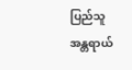ပြည်သူ အန္တရာယ်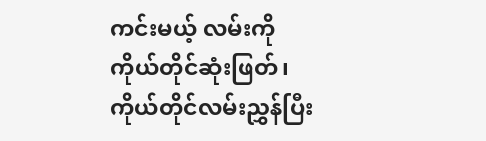ကင်းမယ့် လမ်းကို ကိုယ်တိုင်ဆုံးဖြတ်၊ ကိုယ်တိုင်လမ်းညွှန်ပြီး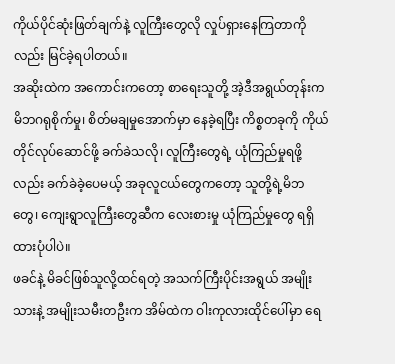ကိုယ်ပိုင်ဆုံးဖြတ်ချက်နဲ့ လူကြီးတွေလို လှုပ်ရှားနေကြတာကိုလည်း မြင်ခဲ့ရပါတယ်။
အဆိုးထဲက အကောင်းကတော့ စာရေးသူတို့ အဲ့ဒီအရွယ်တုန်းက မိဘဂရုစိုက်မှု၊ စိတ်မချမှုအောက်မှာ နေခဲ့ရပြီး ကိစ္စတခုကို ကိုယ်တိုင်လုပ်ဆောင်ဖို့ ခက်ခဲသလို၊ လူကြီးတွေရဲ့ ယုံကြည်မှုရဖို့လည်း ခက်ခဲခဲ့ပေမယ့် အခုလူငယ်တွေကတော့ သူတို့ရဲ့မိဘတွေ၊ ကျေးရွာလူကြီးတွေဆီက လေးစားမှု ယုံကြည်မှုတွေ ရရှိထားပုံပါပဲ။
ဖခင်နဲ့ မိခင်ဖြစ်သူလို့ထင်ရတဲ့ အသက်ကြီးပိုင်းအရွယ် အမျိုးသားနဲ့ အမျိုးသမီးတဦးက အိမ်ထဲက ဝါးကုလားထိုင်ပေါ်မှာ ရေ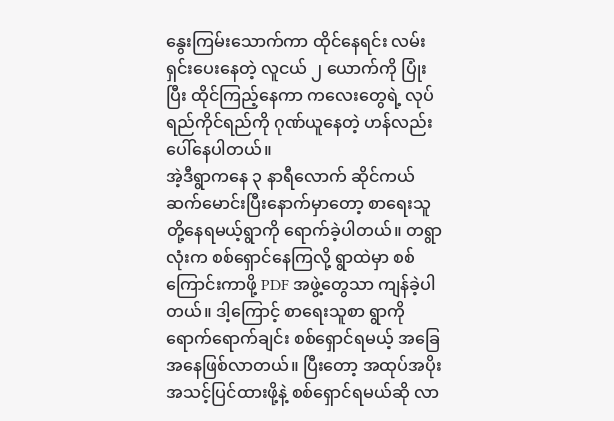နွေးကြမ်းသောက်ကာ ထိုင်နေရင်း လမ်းရှင်းပေးနေတဲ့ လူငယ် ၂ ယောက်ကို ပြုံးပြီး ထိုင်ကြည့်နေကာ ကလေးတွေရဲ့ လုပ်ရည်ကိုင်ရည်ကို ဂုဏ်ယူနေတဲ့ ဟန်လည်းပေါ်နေပါတယ်။
အဲ့ဒီရွာကနေ ၃ နာရီလောက် ဆိုင်ကယ်ဆက်မောင်းပြီးနောက်မှာတော့ စာရေးသူတို့နေရမယ့်ရွာကို ရောက်ခဲ့ပါတယ်။ တရွာလုံးက စစ်ရှောင်နေကြလို့ ရွာထဲမှာ စစ်ကြောင်းကာဖို့ PDF အဖွဲ့တွေသာ ကျန်ခဲ့ပါတယ်။ ဒါ့ကြောင့် စာရေးသူစာ ရွာကိုရောက်ရောက်ချင်း စစ်ရှောင်ရမယ့် အခြေအနေဖြစ်လာတယ်။ ပြီးတော့ အထုပ်အပိုး အသင့်ပြင်ထားဖို့နဲ့ စစ်ရှောင်ရမယ်ဆို လာ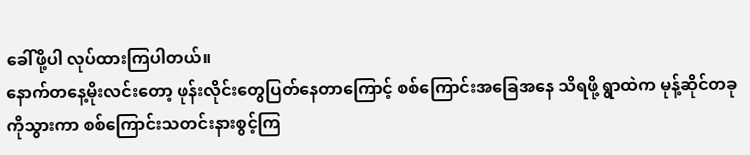ခေါ်ဖို့ပါ လုပ်ထားကြပါတယ်။
နောက်တနေ့မိုးလင်းတော့ ဖုန်းလိုင်းတွေပြတ်နေတာကြောင့် စစ်ကြောင်းအခြေအနေ သိရဖို့ ရွာထဲက မုန့်ဆိုင်တခုကိုသွားကာ စစ်ကြောင်းသတင်းနားစွင့်ကြ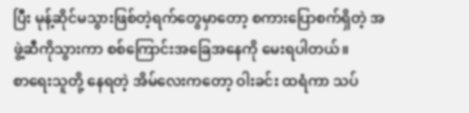ပြီး မုန့်ဆိုင်မသွားဖြစ်တဲ့ရက်တွေမှာတော့ စကားပြောစက်ရှိတဲ့ အဖွဲ့ဆီကိုသွားကာ စစ်ကြောင်းအခြေအနေကို မေးရပါတယ်။
စာရေးသူတို့ နေရတဲ့ အိမ်လေးကတော့ ဝါးခင်း ထရံကာ သပ်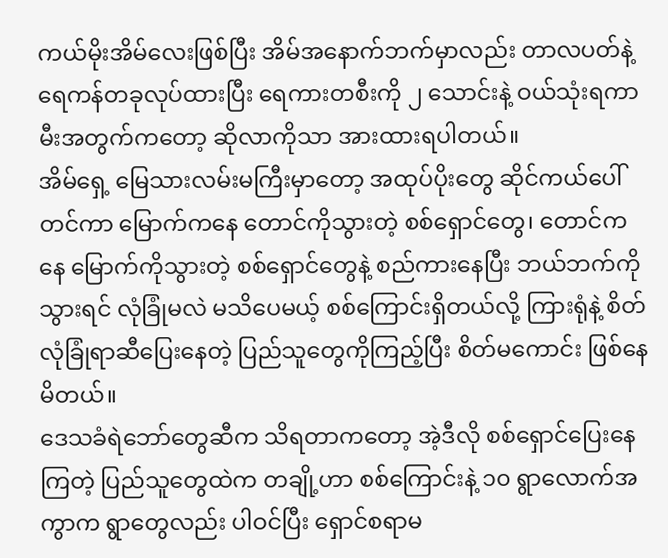ကယ်မိုးအိမ်လေးဖြစ်ပြီး အိမ်အနောက်ဘက်မှာလည်း တာလပတ်နဲ့ ရေကန်တခုလုပ်ထားပြီး ရေကားတစီးကို ၂ သောင်းနဲ့ ဝယ်သုံးရကာ မီးအတွက်ကတော့ ဆိုလာကိုသာ အားထားရပါတယ်။
အိမ်ရှေ့ မြေသားလမ်းမကြီးမှာတော့ အထုပ်ပိုးတွေ ဆိုင်ကယ်ပေါ်တင်ကာ မြောက်ကနေ တောင်ကိုသွားတဲ့ စစ်ရှောင်တွေ၊ တောင်ကနေ မြောက်ကိုသွားတဲ့ စစ်ရှောင်တွေနဲ့ စည်ကားနေပြီး ဘယ်ဘက်ကိုသွားရင် လုံခြုံမလဲ မသိပေမယ့် စစ်ကြောင်းရှိတယ်လို့ ကြားရုံနဲ့ စိတ်လုံခြုံရာဆီပြေးနေတဲ့ ပြည်သူတွေကိုကြည့်ပြီး စိတ်မကောင်း ဖြစ်နေမိတယ်။
ဒေသခံရဲဘော်တွေဆီက သိရတာကတော့ အဲ့ဒီလို စစ်ရှောင်ပြေးနေကြတဲ့ ပြည်သူတွေထဲက တချို့ဟာ စစ်ကြောင်းနဲ့ ၁၀ ရွာလောက်အကွာက ရွာတွေလည်း ပါဝင်ပြီး ရှောင်စရာမ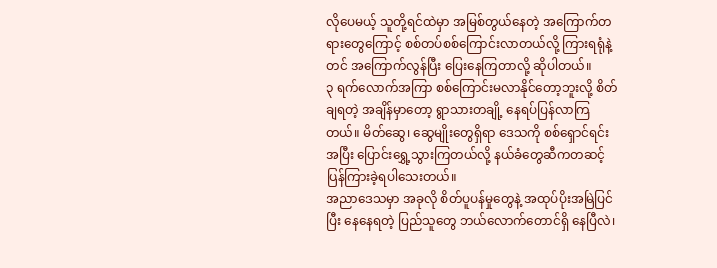လိုပေမယ့် သူတို့ရင်ထဲမှာ အမြစ်တွယ်နေတဲ့ အကြောက်တရားတွေကြောင့် စစ်တပ်စစ်ကြောင်းလာတယ်လို့ ကြားရရုံနဲ့တင် အကြောက်လွန်ပြီး ပြေးနေကြတာလို့ ဆိုပါတယ်။
၃ ရက်လောက်အကြာ စစ်ကြောင်းမလာနိုင်တော့ဘူးလို့ စိတ်ချရတဲ့ အချိန်မှာတော့ ရွာသားတချို့ နေရပ်ပြန်လာကြတယ်။ မိတ်ဆွေ၊ ဆွေမျိုးတွေရှိရာ ဒေသကို စစ်ရှောင်ရင်း အပြီး ပြောင်းရွှေ့သွားကြတယ်လို့ နယ်ခံတွေဆီကတဆင့် ပြန်ကြားခဲ့ရပါသေးတယ်။
အညာဒေသမှာ အခုလို စိတ်ပူပန်မှုတွေနဲ့ အထုပ်ပိုးအမြဲပြင်ပြီး နေနေရတဲ့ ပြည်သူတွေ ဘယ်လောက်တောင်ရှိ နေပြီလဲ၊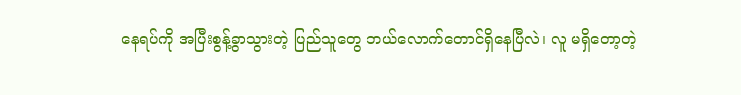နေရပ်ကို အပြီးစွန့်ခွာသွားတဲ့ ပြည်သူတွေ ဘယ်လောက်တောင်ရှိနေပြီလဲ၊ လူ မရှိတော့တဲ့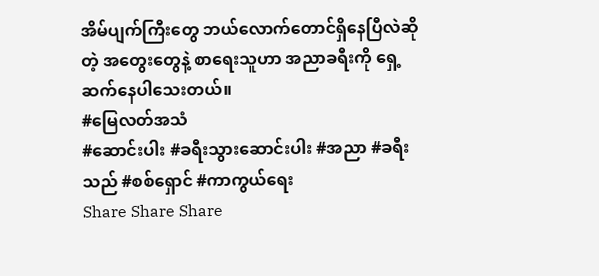အိမ်ပျက်ကြီးတွေ ဘယ်လောက်တောင်ရှိနေပြီလဲဆိုတဲ့ အတွေးတွေနဲ့ စာရေးသူဟာ အညာခရီးကို ရှေ့ဆက်နေပါသေးတယ်။
#မြေလတ်အသံ
#ဆောင်းပါး #ခရီးသွားဆောင်းပါး #အညာ #ခရီးသည် #စစ်ရှောင် #ကာကွယ်ရေး
Share Share Share